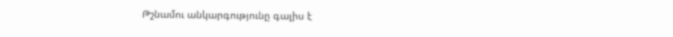Թշնամու անկարգությունը գալիս է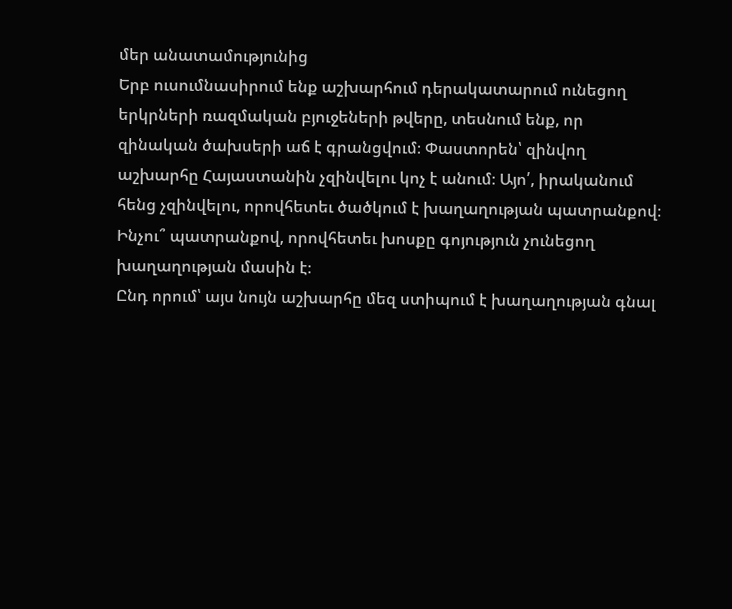մեր անատամությունից
Երբ ուսումնասիրում ենք աշխարհում դերակատարում ունեցող երկրների ռազմական բյուջեների թվերը, տեսնում ենք, որ զինական ծախսերի աճ է գրանցվում։ Փաստորեն՝ զինվող աշխարհը Հայաստանին չզինվելու կոչ է անում։ Այո՛, իրականում հենց չզինվելու, որովհետեւ ծածկում է խաղաղության պատրանքով։ Ինչու՞ պատրանքով, որովհետեւ խոսքը գոյություն չունեցող խաղաղության մասին է։
Ընդ որում՝ այս նույն աշխարհը մեզ ստիպում է խաղաղության գնալ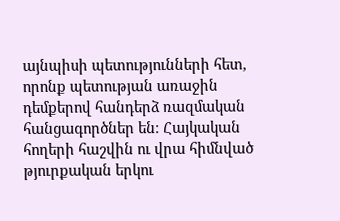այնպիսի պետությունների հետ, որոնք պետության առաջին դեմքերով հանդերձ ռազմական հանցագործներ են։ Հայկական հողերի հաշվին ու վրա հիմնված թյուրքական երկու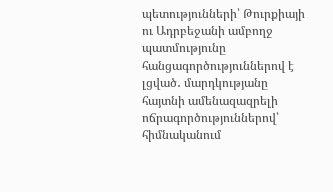պետությունների՝ Թուրքիայի ու Ադրբեջանի ամբողջ պատմությունը հանցագործություններով է լցված․ մարդկությանը հայտնի ամենազազրելի ոճրագործություններով՝ հիմնականում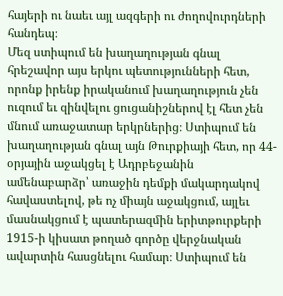հայերի ու նաեւ այլ ազգերի ու ժողովուրդների հանդեպ։
Մեզ ստիպում են խաղաղության գնալ հրեշավոր այս երկու պետությունների հետ, որոնք իրենք իրականում խաղաղություն չեն ուզում եւ զինվելու ցուցանիշներով էլ հետ չեն մնում առաջատար երկրներից։ Ստիպում են խաղաղության գնալ այն Թուրքիայի հետ, որ 44-օրյային աջակցել է Ադրբեջանին ամենաբարձր՝ առաջին դեմքի մակարդակով հավաստելով, թե ոչ միայն աջակցում, այլեւ մասնակցում է պատերազմին երիտթուրքերի 1915-ի կիսատ թողած գործը վերջնական ավարտին հասցնելու համար։ Ստիպում են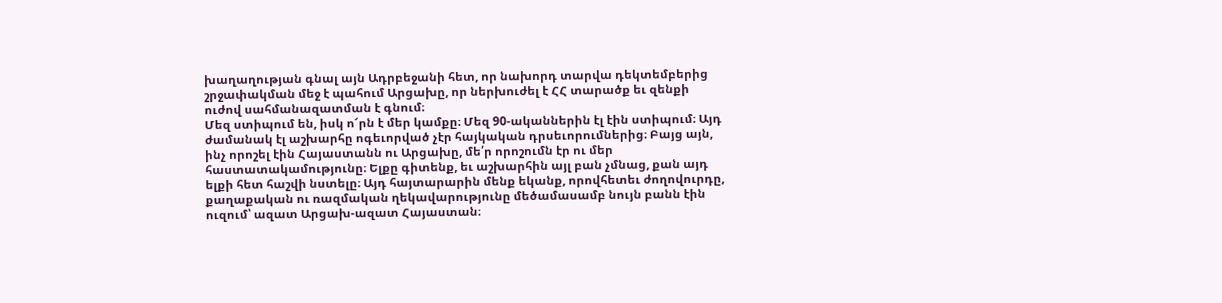խաղաղության գնալ այն Ադրբեջանի հետ, որ նախորդ տարվա դեկտեմբերից շրջափակման մեջ է պահում Արցախը, որ ներխուժել է ՀՀ տարածք եւ զենքի ուժով սահմանազատման է գնում։
Մեզ ստիպում են, իսկ ո՜րն է մեր կամքը։ Մեզ 90-ականներին էլ էին ստիպում։ Այդ ժամանակ էլ աշխարհը ոգեւորված չէր հայկական դրսեւորումներից։ Բայց այն, ինչ որոշել էին Հայաստանն ու Արցախը, մե՛ր որոշումն էր ու մեր հաստատակամությունը։ Ելքը գիտենք, եւ աշխարհին այլ բան չմնաց, քան այդ ելքի հետ հաշվի նստելը։ Այդ հայտարարին մենք եկանք, որովհետեւ ժողովուրդը, քաղաքական ու ռազմական ղեկավարությունը մեծամասամբ նույն բանն էին ուզում՝ ազատ Արցախ-ազատ Հայաստան։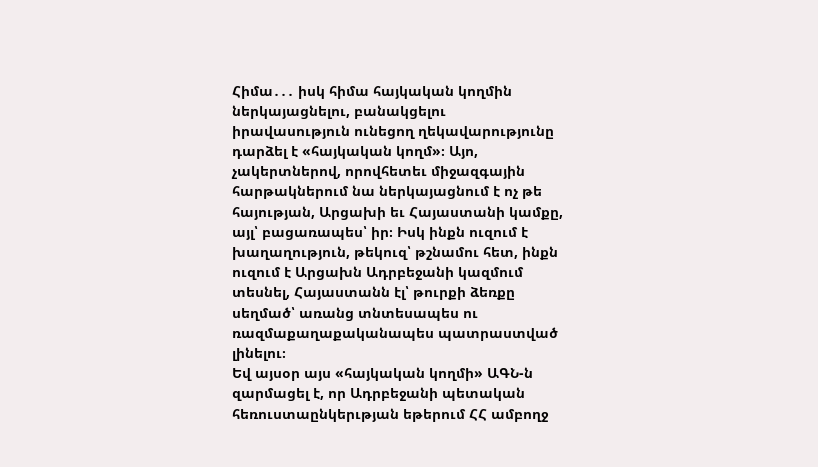Հիմա․․․ իսկ հիմա հայկական կողմին ներկայացնելու, բանակցելու իրավասություն ունեցող ղեկավարությունը դարձել է «հայկական կողմ»։ Այո, չակերտներով, որովհետեւ միջազգային հարթակներում նա ներկայացնում է ոչ թե հայության, Արցախի եւ Հայաստանի կամքը, այլ՝ բացառապես՝ իր։ Իսկ ինքն ուզում է խաղաղություն, թեկուզ՝ թշնամու հետ, ինքն ուզում է Արցախն Ադրբեջանի կազմում տեսնել, Հայաստանն էլ՝ թուրքի ձեռքը սեղմած՝ առանց տնտեսապես ու ռազմաքաղաքականապես պատրաստված լինելու։
Եվ այսօր այս «հայկական կողմի» ԱԳՆ-ն զարմացել է, որ Ադրբեջանի պետական հեռուստաընկերւթյան եթերում ՀՀ ամբողջ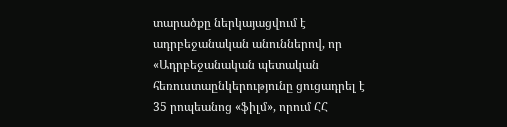տարածքը ներկայացվում է ադրբեջանական անուններով, որ «Ադրբեջանական պետական հեռուստաընկերությունը ցուցադրել է 35 րոպեանոց «ֆիլմ», որում ՀՀ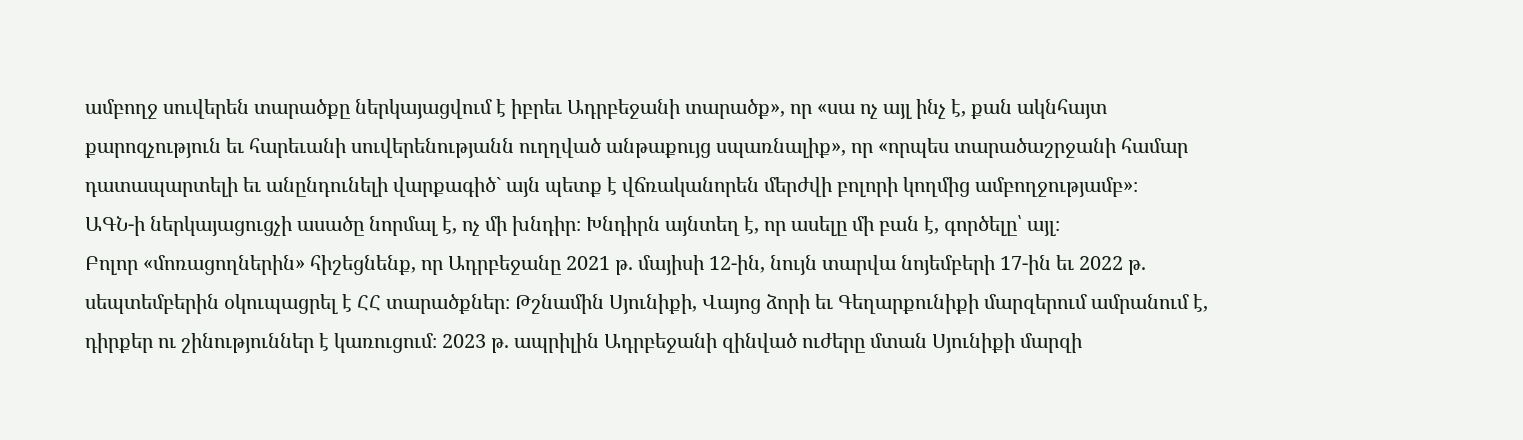ամբողջ սուվերեն տարածքը ներկայացվում է իբրեւ Ադրբեջանի տարածք», որ «սա ոչ այլ ինչ է, քան ակնհայտ քարոզչություն եւ հարեւանի սուվերենությանն ուղղված անթաքույց սպառնալիք», որ «որպես տարածաշրջանի համար դատապարտելի եւ անընդունելի վարքագիծ` այն պետք է վճռականորեն մերժվի բոլորի կողմից ամբողջությամբ»։
ԱԳՆ-ի ներկայացուցչի ասածը նորմալ է, ոչ մի խնդիր։ Խնդիրն այնտեղ է, որ ասելը մի բան է, գործելը՝ այլ։
Բոլոր «մոռացողներին» հիշեցնենք, որ Ադրբեջանը 2021 թ. մայիսի 12-ին, նույն տարվա նոյեմբերի 17-ին եւ 2022 թ. սեպտեմբերին օկուպացրել է ՀՀ տարածքներ։ Թշնամին Սյունիքի, Վայոց ձորի եւ Գեղարքունիքի մարզերում ամրանում է, դիրքեր ու շինություններ է կառուցում։ 2023 թ. ապրիլին Ադրբեջանի զինված ուժերը մտան Սյունիքի մարզի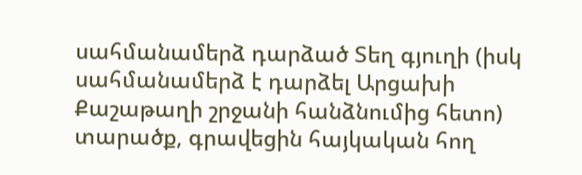սահմանամերձ դարձած Տեղ գյուղի (իսկ սահմանամերձ է դարձել Արցախի Քաշաթաղի շրջանի հանձնումից հետո) տարածք, գրավեցին հայկական հող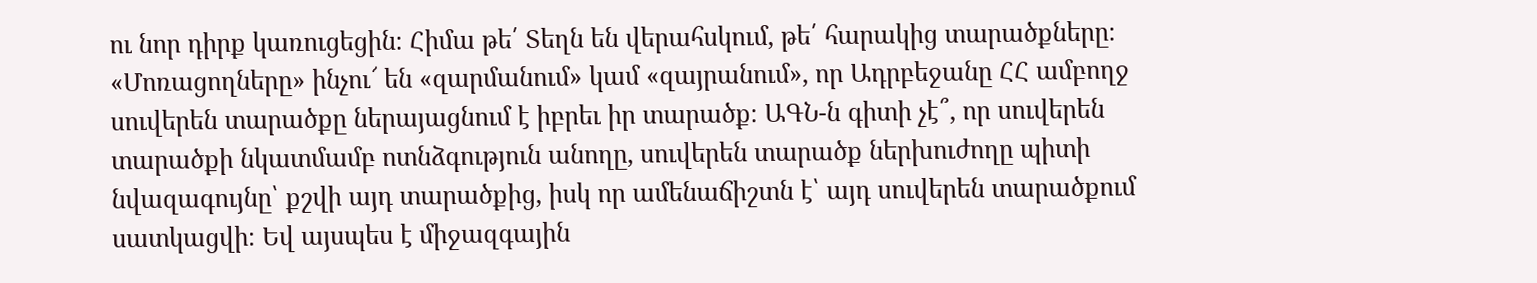ու նոր դիրք կառուցեցին։ Հիմա թե՛ Տեղն են վերահսկում, թե՛ հարակից տարածքները։ «Մոռացողները» ինչու՜ են «զարմանում» կամ «զայրանում», որ Ադրբեջանը ՀՀ ամբողջ սուվերեն տարածքը ներայացնում է իբրեւ իր տարածք։ ԱԳՆ-ն գիտի չէ՞, որ սուվերեն տարածքի նկատմամբ ոտնձգություն անողը, սուվերեն տարածք ներխուժողը պիտի նվազագույնը՝ քշվի այդ տարածքից, իսկ որ ամենաճիշտն է՝ այդ սուվերեն տարածքում սատկացվի։ Եվ այսպես է միջազգային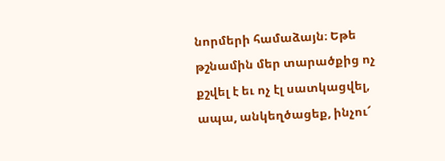նորմերի համաձայն։ Եթե թշնամին մեր տարածքից ոչ քշվել է եւ ոչ էլ սատկացվել, ապա, անկեղծացեք, ինչու՜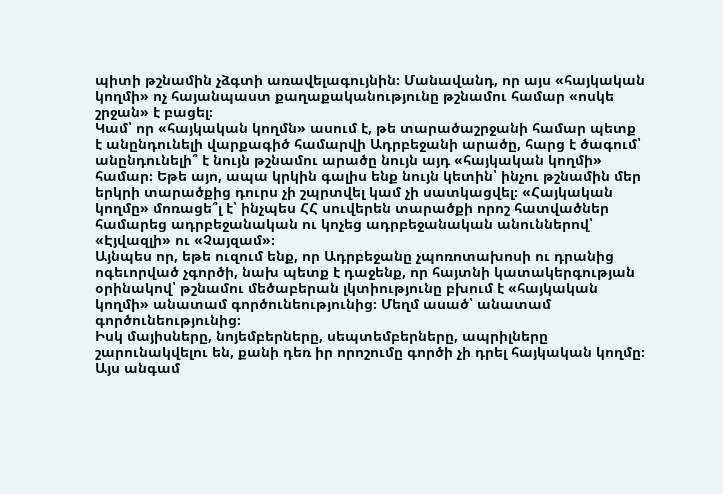պիտի թշնամին չձգտի առավելագույնին։ Մանավանդ, որ այս «հայկական կողմի» ոչ հայանպաստ քաղաքականությունը թշնամու համար «ոսկե շրջան» է բացել։
Կամ՝ որ «հայկական կողմն» ասում է, թե տարածաշրջանի համար պետք է անընդունելի վարքագիծ համարվի Ադրբեջանի արածը, հարց է ծագում՝ անընդունելի՞ է նույն թշնամու արածը նույն այդ «հայկական կողմի» համար։ Եթե այո, ապա կրկին գալիս ենք նույն կետին՝ ինչու թշնամին մեր երկրի տարածքից դուրս չի շպրտվել կամ չի սատկացվել։ «Հայկական կողմը» մոռացե՞լ է՝ ինչպես ՀՀ սուվերեն տարածքի որոշ հատվածներ համարեց ադրբեջանական ու կոչեց ադրբեջանական անուններով՝ «Էյվազլի» ու «Չայզամ»։
Այնպես որ, եթե ուզում ենք, որ Ադրբեջանը չպոռոտախոսի ու դրանից ոգեւորված չգործի, նախ պետք է դաջենք, որ հայտնի կատակերգության օրինակով՝ թշնամու մեծաբերան լկտիությունը բխում է «հայկական կողմի» անատամ գործունեությունից։ Մեղմ ասած՝ անատամ գործունեությունից։
Իսկ մայիսները, նոյեմբերները, սեպտեմբերները, ապրիլները շարունակվելու են, քանի դեռ իր որոշումը գործի չի դրել հայկական կողմը։ Այս անգամ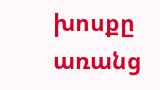խոսքը առանց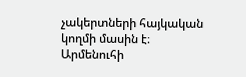չակերտների հայկական կողմի մասին է։
Արմենուհի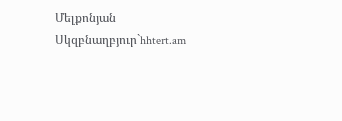Մելքոնյան
Սկզբնաղբյուր`hhtert.am